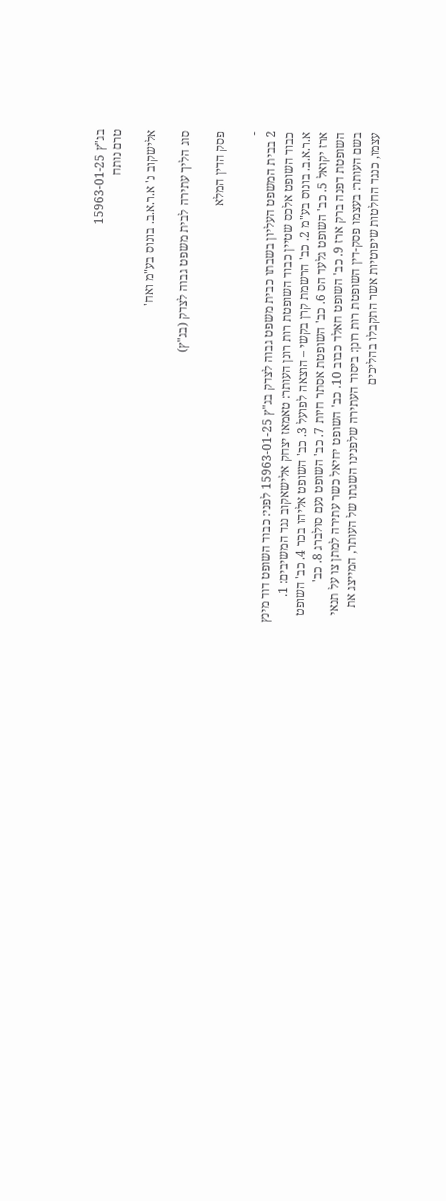בג"ץ 15963-01-25
טרם נותח

אלישקוב נ' א.ר.א.ב. בונוס בע"מ ואח'

סוג הליך עתירה לבית משפט גבוה לצדק (בג"ץ)

פסק הדין המלא

-
2 בבית המשפט העליון בשבתו כבית משפט גבוה לצדק בג"ץ 15963-01-25 לפני: כבוד השופט דוד מינץ כבוד השופט אלכס שטיין כבוד השופטת רות רונן העותר: טאמאז יצחק אלישאקוב נגד המשיבים: 1. א.ר.א.ב. בונוס בע"מ 2. כב' הרשמת קרן בקשי – הוצאה לפועל 3. כב' השופט אליהו בכר 4. כב' השופט ארז יקואל 5. כב' השופט גלעד הס 6. כב' השופטת אסתר חיות 7. כב' השופט נעם סולברג 8. כב' השופטת דפנה ברק ארז 9. כב' השופט חאלד כבוב 10. כב' השופט יחיאל כשר עתירה למתן צו על תנאי בשם העותר: בעצמו פסק-דין השופטת רות רונן: ביסוד העתירה שלפנינו השגתו של העותר, המייצג את עצמו, כנגד החלטות שיפוטיות אשר התקבלו בהליכים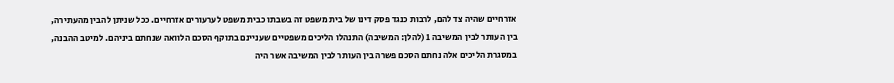אזרחיים שהיה צד להם, לרבות כנגד פסק דינו של בית משפט זה בשבתו כבית משפט לערעורים אזרחיים. ככל שניתן להבין מהעתירה, בין העותר לבין המשיבה 1 (להלן: המשיבה) התנהלו הליכים משפטיים שעניינם בתוקף הסכם הלוואה שנחתם ביניהם. למיטב ההבנה, במסגרת הליכים אלה נחתם הסכם פשרה בין העותר לבין המשיבה אשר היה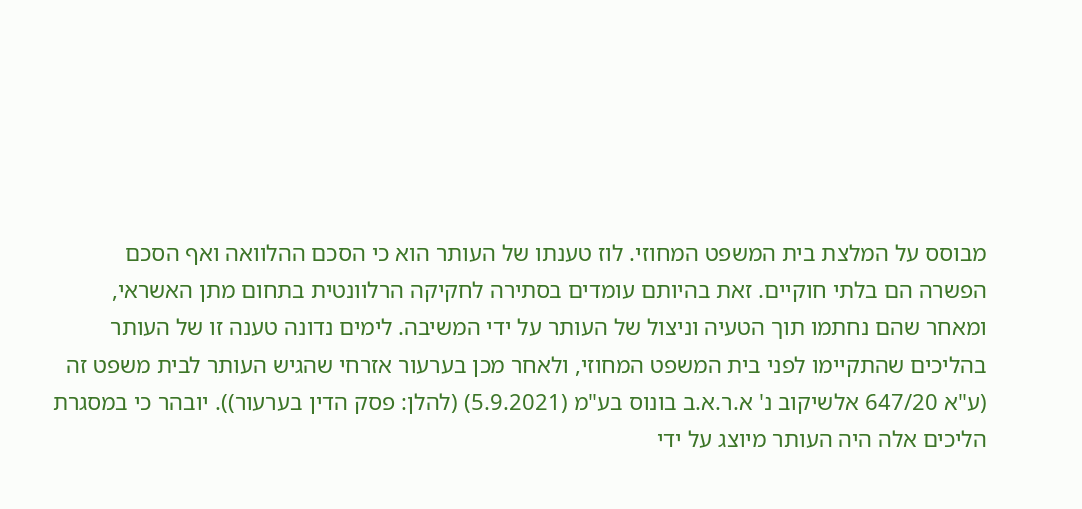מבוסס על המלצת בית המשפט המחוזי. לוז טענתו של העותר הוא כי הסכם ההלוואה ואף הסכם הפשרה הם בלתי חוקיים. זאת בהיותם עומדים בסתירה לחקיקה הרלוונטית בתחום מתן האשראי, ומאחר שהם נחתמו תוך הטעיה וניצול של העותר על ידי המשיבה. לימים נדונה טענה זו של העותר בהליכים שהתקיימו לפני בית המשפט המחוזי, ולאחר מכן בערעור אזרחי שהגיש העותר לבית משפט זה (ע"א 647/20 אלשיקוב נ' א.ר.א.ב בונוס בע"מ (5.9.2021) (להלן: פסק הדין בערעור)). יובהר כי במסגרת הליכים אלה היה העותר מיוצג על ידי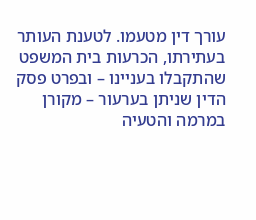עורך דין מטעמו. לטענת העותר בעתירתו, הכרעות בית המשפט שהתקבלו בעניינו – ובפרט פסק הדין שניתן בערעור – מקורן במרמה והטעיה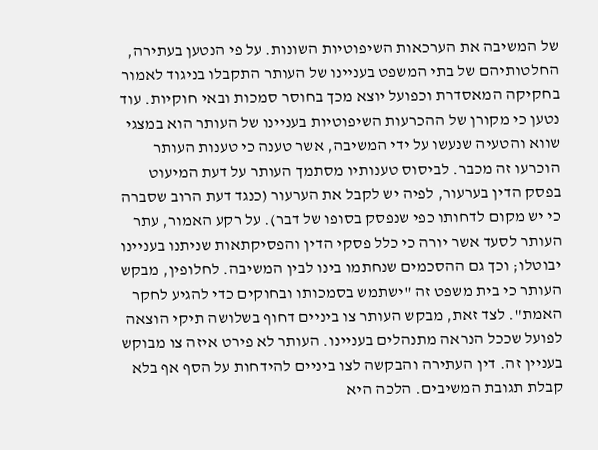של המשיבה את הערכאות השיפוטיות השונות. על פי הנטען בעתירה, החלטותיהם של בתי המשפט בעניינו של העותר התקבלו בניגוד לאמור בחקיקה המאסדרת וכפועל יוצא מכך בחוסר סמכות ובאי חוקיות. עוד נטען כי מקורן של ההכרעות השיפוטיות בעניינו של העותר הוא במצגי שווא והטעיה שנעשו על ידי המשיבה, אשר טענה כי טענות העותר הוכרעו זה מכבר. לביסוס טענותיו מסתמך העותר על דעת המיעוט בפסק הדין בערעור, לפיה יש לקבל את הערעור (כנגד דעת הרוב שסברה כי יש מקום לדחותו כפי שנפסק בסופו של דבר). על רקע האמור, עתר העותר לסעד אשר יורה כי כלל פסקי הדין והפסיקתאות שניתנו בעניינו יבוטלו; וכך גם ההסכמים שנחתמו בינו לבין המשיבה. לחלופין, מבקש העותר כי בית משפט זה "ישתמש בסמכותו ובחוקים כדי להגיע לחקר האמת". לצד זאת, מבקש העותר צו ביניים דחוף בשלושה תיקי הוצאה לפועל שככל הנראה מתנהלים בעניינו. העותר לא פירט איזה צו מבוקש בעניין זה. דין העתירה והבקשה לצו ביניים להידחות על הסף אף בלא קבלת תגובת המשיבים. הלכה היא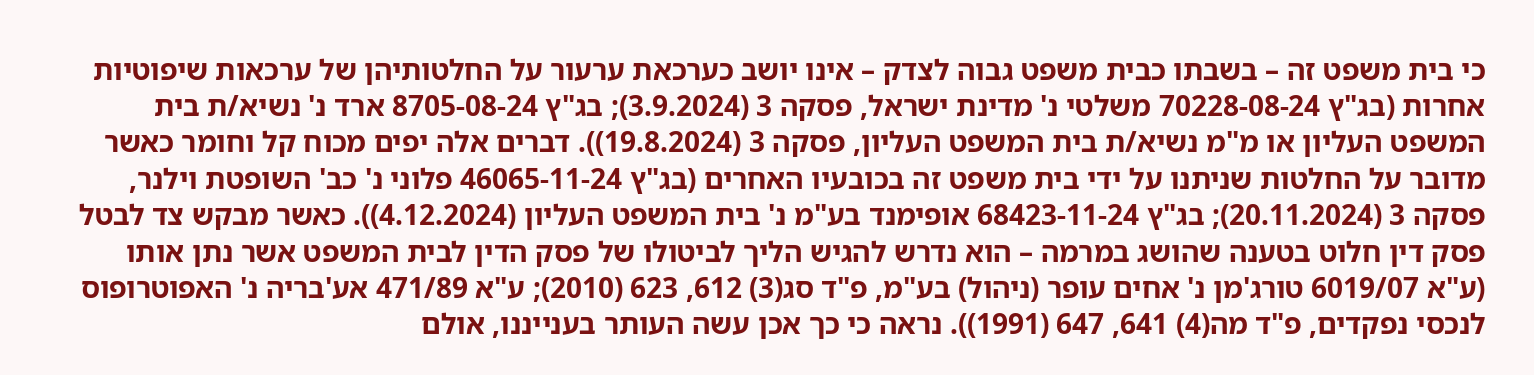כי בית משפט זה – בשבתו כבית משפט גבוה לצדק – אינו יושב כערכאת ערעור על החלטותיהן של ערכאות שיפוטיות אחרות (בג"ץ 70228-08-24 משלטי נ' מדינת ישראל, פסקה 3 (3.9.2024); בג"ץ 8705-08-24 ארד נ' נשיא/ת בית המשפט העליון או מ"מ נשיא/ת בית המשפט העליון, פסקה 3 (19.8.2024)). דברים אלה יפים מכוח קל וחומר כאשר מדובר על החלטות שניתנו על ידי בית משפט זה בכובעיו האחרים (בג"ץ 46065-11-24 פלוני נ' כב' השופטת וילנר, פסקה 3 (20.11.2024); בג"ץ 68423-11-24 אופימנד בע"מ נ' בית המשפט העליון (4.12.2024)). כאשר מבקש צד לבטל פסק דין חלוט בטענה שהושג במרמה – הוא נדרש להגיש הליך לביטולו של פסק הדין לבית המשפט אשר נתן אותו (ע"א 6019/07 טורג'מן נ' אחים עופר (ניהול) בע"מ, פ"ד סג(3) 612, 623 (2010); ע"א 471/89 אע'בריה נ' האפוטרופוס לנכסי נפקדים, פ"ד מה(4) 641, 647 (1991)). נראה כי כך אכן עשה העותר בענייננו, אולם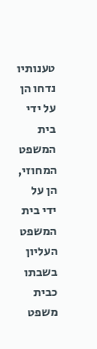טענותיו נדחו הן על ידי בית המשפט המחוזי, הן על ידי בית המשפט העליון בשבתו כבית משפט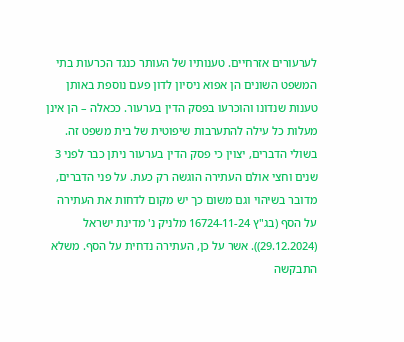לערעורים אזרחיים. טענותיו של העותר כנגד הכרעות בתי המשפט השונים הן אפוא ניסיון לדון פעם נוספת באותן טענות שנדונו והוכרעו בפסק הדין בערעור. ככאלה – הן אינן מעלות כל עילה להתערבות שיפוטית של בית משפט זה. בשולי הדברים, יצוין כי פסק הדין בערעור ניתן כבר לפני 3 שנים וחצי אולם העתירה הוגשה רק כעת. על פני הדברים, מדובר בשיהוי וגם משום כך יש מקום לדחות את העתירה על הסף (בג"ץ 16724-11-24 מלניק נ' מדינת ישראל (29.12.2024)). אשר על כן, העתירה נדחית על הסף. משלא התבקשה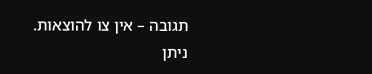תגובה – אין צו להוצאות. ניתן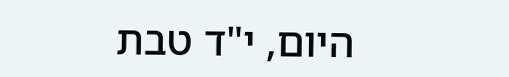היום, י"ד טבת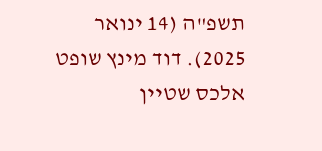תשפ"ה (14 ינואר 2025). דוד מינץ שופט אלכס שטיין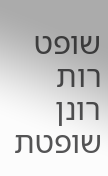שופט רות רונן שופטת